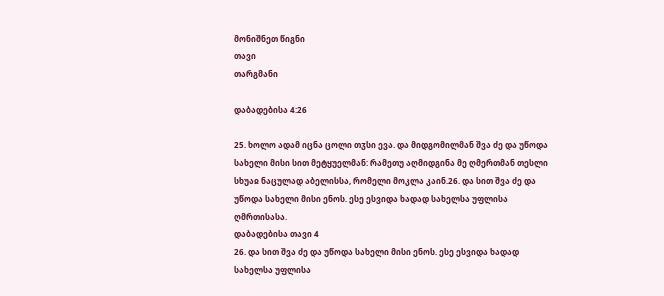მონიშნეთ წიგნი
თავი
თარგმანი

დაბადებისა 4:26

25. ხოლო ადამ იცნა ცოლი თჳსი ევა. და მიდგომილმან შვა ძე და უწოდა სახელი მისი სით მეტყუელმან: რამეთუ აღმიდგინა მე ღმერთმან თესლი სხუაჲ ნაცულად აბელისსა, რომელი მოკლა კაინ.26. და სით შვა ძე და უწოდა სახელი მისი ენოს. ესე ესვიდა ხადად სახელსა უფლისა ღმრთისასა.
დაბადებისა თავი 4
26. და სით შვა ძე და უწოდა სახელი მისი ენოს. ესე ესვიდა ხადად სახელსა უფლისა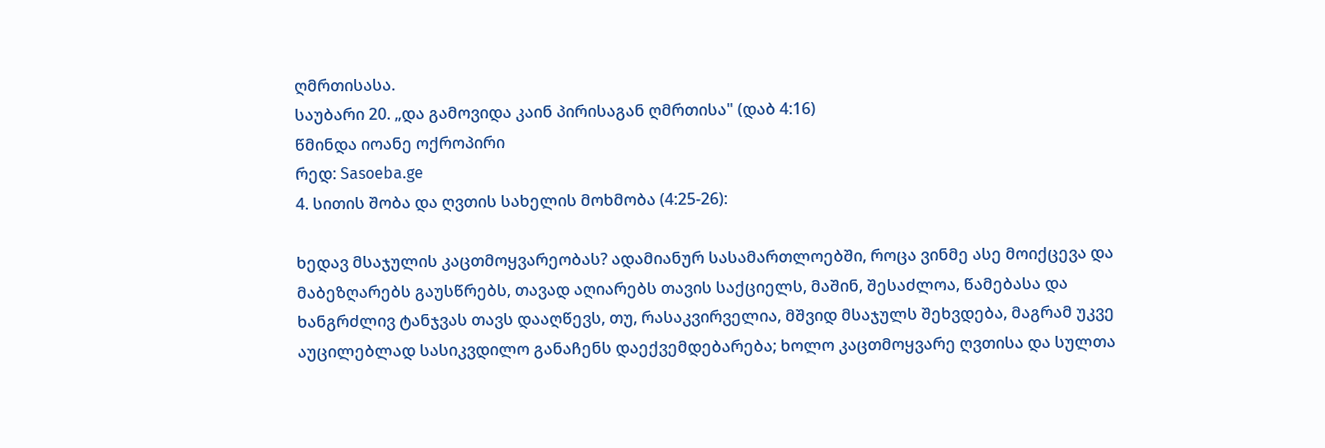ღმრთისასა.
საუბარი 20. „და გამოვიდა კაინ პირისაგან ღმრთისა" (დაბ 4:16)
წმინდა იოანე ოქროპირი
რედ: Sasoeba.ge
4. სითის შობა და ღვთის სახელის მოხმობა (4:25-26):

ხედავ მსაჯულის კაცთმოყვარეობას? ადამიანურ სასამართლოებში, როცა ვინმე ასე მოიქცევა და მაბეზღარებს გაუსწრებს, თავად აღიარებს თავის საქციელს, მაშინ, შესაძლოა, წამებასა და ხანგრძლივ ტანჯვას თავს დააღწევს, თუ, რასაკვირველია, მშვიდ მსაჯულს შეხვდება, მაგრამ უკვე აუცილებლად სასიკვდილო განაჩენს დაექვემდებარება; ხოლო კაცთმოყვარე ღვთისა და სულთა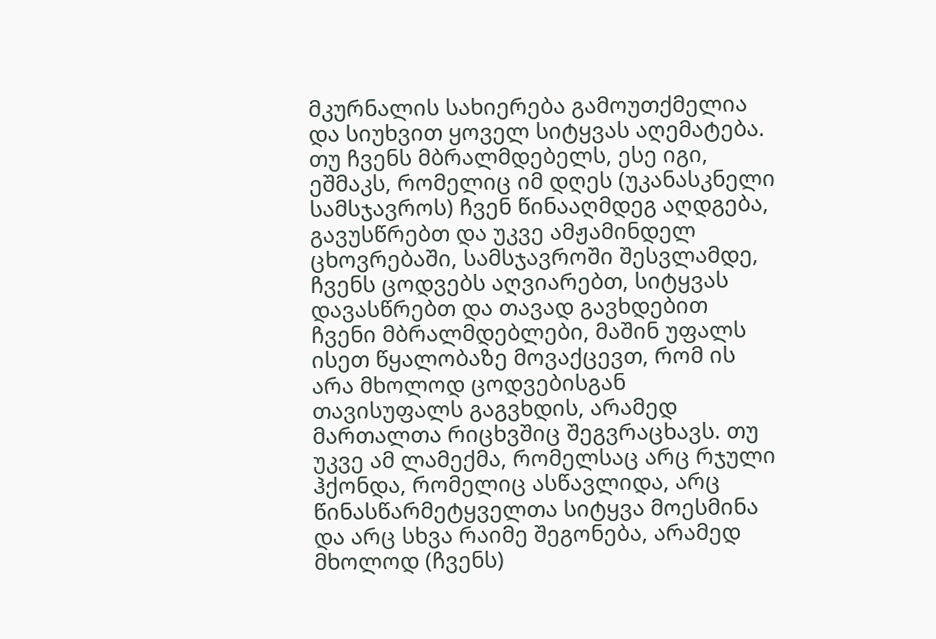მკურნალის სახიერება გამოუთქმელია და სიუხვით ყოველ სიტყვას აღემატება. თუ ჩვენს მბრალმდებელს, ესე იგი, ეშმაკს, რომელიც იმ დღეს (უკანასკნელი სამსჯავროს) ჩვენ წინააღმდეგ აღდგება, გავუსწრებთ და უკვე ამჟამინდელ ცხოვრებაში, სამსჯავროში შესვლამდე, ჩვენს ცოდვებს აღვიარებთ, სიტყვას დავასწრებთ და თავად გავხდებით ჩვენი მბრალმდებლები, მაშინ უფალს ისეთ წყალობაზე მოვაქცევთ, რომ ის არა მხოლოდ ცოდვებისგან თავისუფალს გაგვხდის, არამედ მართალთა რიცხვშიც შეგვრაცხავს. თუ უკვე ამ ლამექმა, რომელსაც არც რჯული ჰქონდა, რომელიც ასწავლიდა, არც წინასწარმეტყველთა სიტყვა მოესმინა და არც სხვა რაიმე შეგონება, არამედ მხოლოდ (ჩვენს)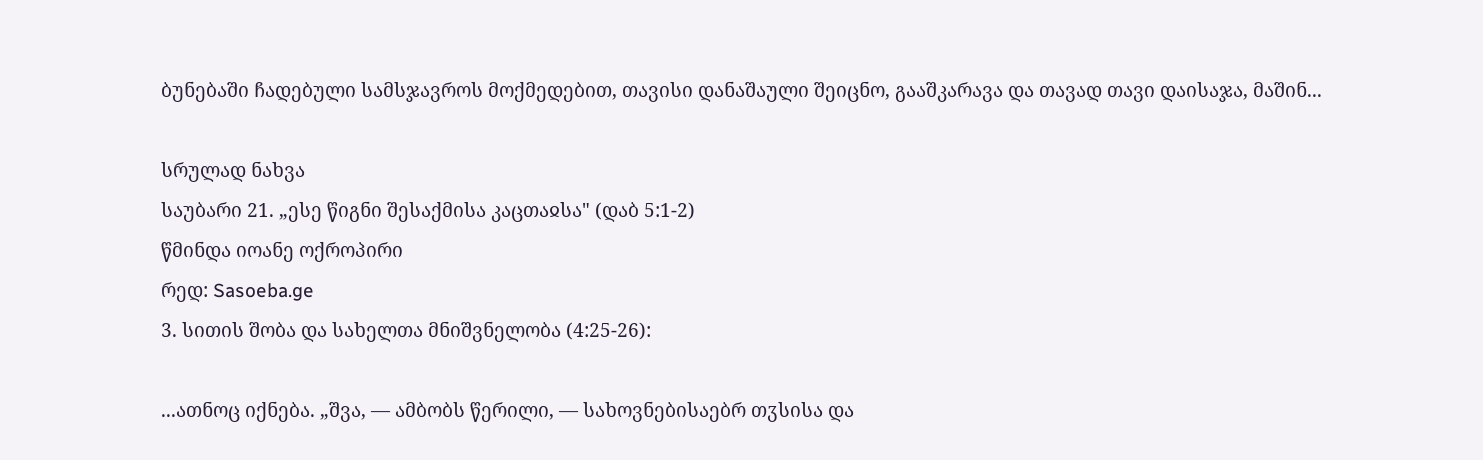ბუნებაში ჩადებული სამსჯავროს მოქმედებით, თავისი დანაშაული შეიცნო, გააშკარავა და თავად თავი დაისაჯა, მაშინ...

სრულად ნახვა
საუბარი 21. „ესე წიგნი შესაქმისა კაცთაჲსა" (დაბ 5:1-2)
წმინდა იოანე ოქროპირი
რედ: Sasoeba.ge
3. სითის შობა და სახელთა მნიშვნელობა (4:25-26):

...ათნოც იქნება. „შვა, — ამბობს წერილი, — სახოვნებისაებრ თჳსისა და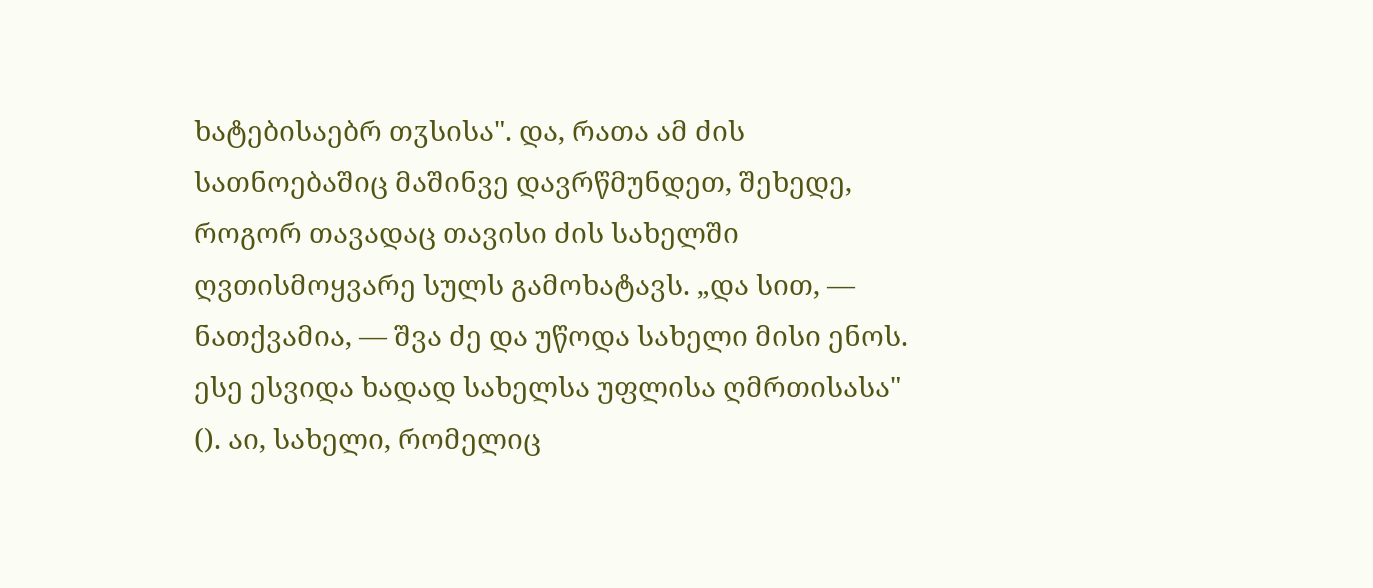ხატებისაებრ თჳსისა". და, რათა ამ ძის სათნოებაშიც მაშინვე დავრწმუნდეთ, შეხედე, როგორ თავადაც თავისი ძის სახელში ღვთისმოყვარე სულს გამოხატავს. „და სით, — ნათქვამია, — შვა ძე და უწოდა სახელი მისი ენოს. ესე ესვიდა ხადად სახელსა უფლისა ღმრთისასა" (). აი, სახელი, რომელიც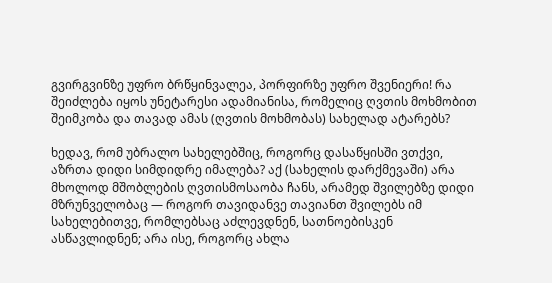გვირგვინზე უფრო ბრწყინვალეა, პორფირზე უფრო შვენიერი! რა შეიძლება იყოს უნეტარესი ადამიანისა, რომელიც ღვთის მოხმობით შეიმკობა და თავად ამას (ღვთის მოხმობას) სახელად ატარებს?

ხედავ, რომ უბრალო სახელებშიც, როგორც დასაწყისში ვთქვი, აზრთა დიდი სიმდიდრე იმალება? აქ (სახელის დარქმევაში) არა მხოლოდ მშობლების ღვთისმოსაობა ჩანს, არამედ შვილებზე დიდი მზრუნველობაც — როგორ თავიდანვე თავიანთ შვილებს იმ სახელებითვე, რომლებსაც აძლევდნენ, სათნოებისკენ ასწავლიდნენ; არა ისე, როგორც ახლა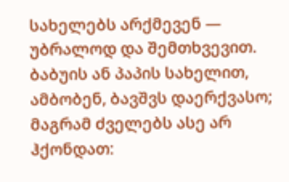სახელებს არქმევენ — უბრალოდ და შემთხვევით. ბაბუის ან პაპის სახელით, ამბობენ, ბავშვს დაერქვასო; მაგრამ ძველებს ასე არ ჰქონდათ: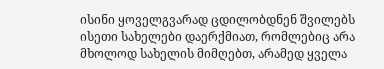ისინი ყოველგვარად ცდილობდნენ შვილებს ისეთი სახელები დაერქმიათ, რომლებიც არა მხოლოდ სახელის მიმღებთ, არამედ ყველა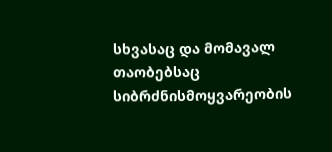სხვასაც და მომავალ თაობებსაც სიბრძნისმოყვარეობის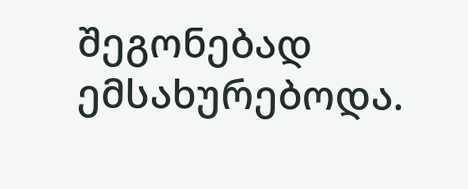შეგონებად ემსახურებოდა.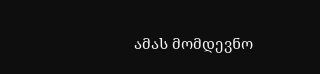ამას მომდევნო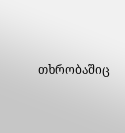თხრობაშიც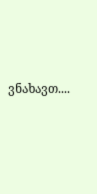ვნახავთ....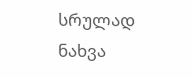სრულად ნახვა